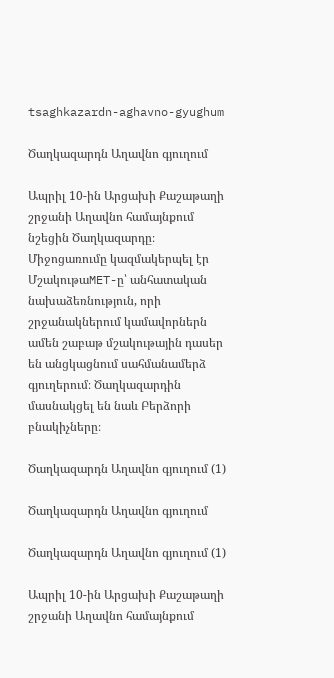tsaghkazardn-aghavno-gyughum

Ծաղկազարդն Աղավնո գյուղում

Ապրիլ 10-ին Արցախի Քաշաթաղի շրջանի Աղավնո համայնքում նշեցին Ծաղկազարդը։ Միջոցառումը կազմակերպել էր ՄշակութաMET-ը՝ անհատական նախաձեռնություն, որի շրջանակներում կամավորներն ամեն շաբաթ մշակութային դասեր են անցկացնում սահմանամերձ գյուղերում։ Ծաղկազարդին մասնակցել են նաև Բերձորի բնակիչները։

Ծաղկազարդն Աղավնո գյուղում (1)

Ծաղկազարդն Աղավնո գյուղում

Ծաղկազարդն Աղավնո գյուղում (1)

Ապրիլ 10-ին Արցախի Քաշաթաղի շրջանի Աղավնո համայնքում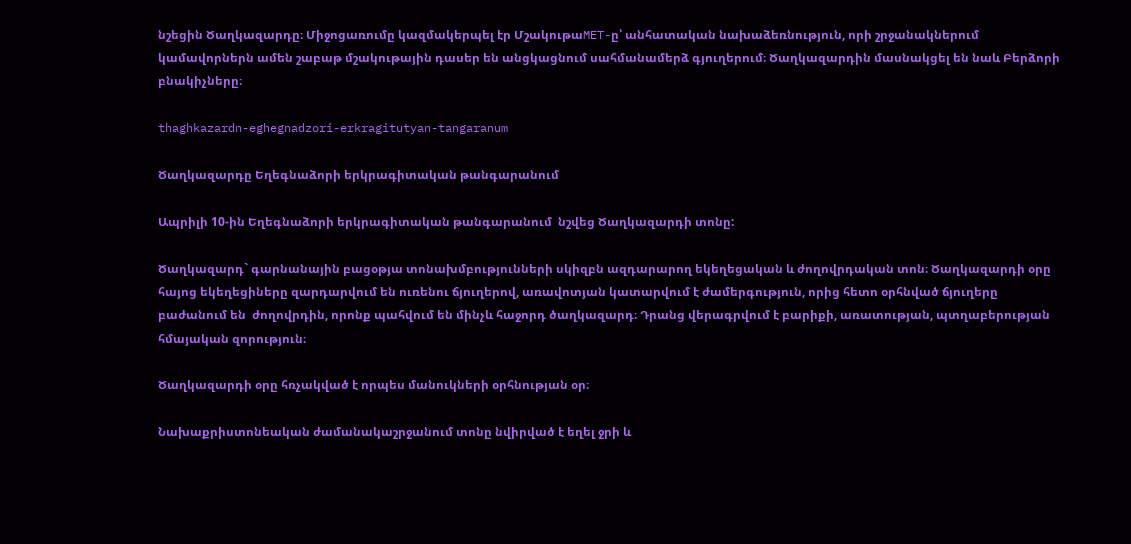նշեցին Ծաղկազարդը։ Միջոցառումը կազմակերպել էր ՄշակութաMET-ը՝ անհատական նախաձեռնություն, որի շրջանակներում կամավորներն ամեն շաբաթ մշակութային դասեր են անցկացնում սահմանամերձ գյուղերում։ Ծաղկազարդին մասնակցել են նաև Բերձորի բնակիչները։

thaghkazardn-eghegnadzori-erkragitutyan-tangaranum

Ծաղկազարդը Եղեգնաձորի երկրագիտական թանգարանում

Ապրիլի 10-ին Եղեգնաձորի երկրագիտական թանգարանում  նշվեց Ծաղկազարդի տոնը:

Ծաղկազարդ` գարնանային բացօթյա տոնախմբությունների սկիզբն ազդարարող եկեղեցական և ժողովրդական տոն։ Ծաղկազարդի օրը հայոց եկեղեցիները զարդարվում են ուռենու ճյուղերով, առավոտյան կատարվում է ժամերգություն, որից հետո օրհնված ճյուղերը բաժանում են  ժողովրդին, որոնք պահվում են մինչև հաջորդ ծաղկազարդ։ Դրանց վերագրվում է բարիքի, առատության, պտղաբերության հմայական զորություն։

Ծաղկազարդի օրը հռչակված է որպես մանուկների օրհնության օր։

Նախաքրիստոնեական ժամանակաշրջանում տոնը նվիրված է եղել ջրի և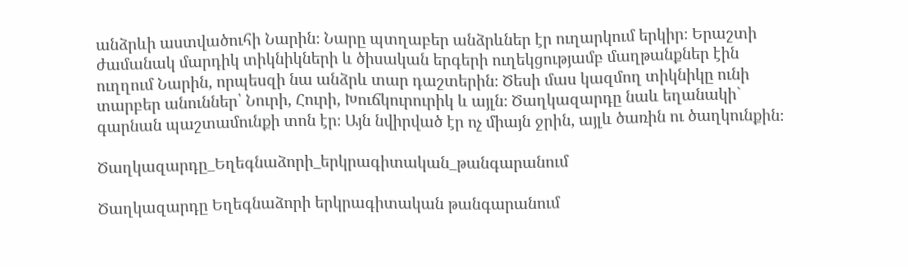անձրևի աստվածուհի Նարին։ Նարը պտղաբեր անձրևներ էր ուղարկում երկիր։ Երաշտի ժամանակ մարդիկ տիկնիկների և ծիսական երգերի ուղեկցությամբ մաղթանքներ էին ուղղում Նարին, որպեսզի նա անձրև տար դաշտերին։ Ծեսի մաս կազմող տիկնիկը ունի տարբեր անուններ՝ Նուրի, Հուրի, Խուճկուրուրիկ և այլն։ Ծաղկազարդը նաև եղանակի` գարնան պաշտամունքի տոն էր։ Այն նվիրված էր ոչ միայն ջրին, այլև ծառին ու ծաղկունքին։

Ծաղկազարդը_Եղեգնաձորի_երկրագիտական_թանգարանում

Ծաղկազարդը Եղեգնաձորի երկրագիտական թանգարանում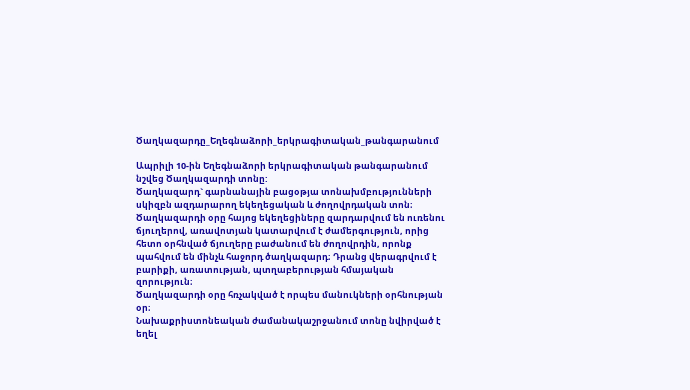Ծաղկազարդը_Եղեգնաձորի_երկրագիտական_թանգարանում

Ապրիլի 10-ին Եղեգնաձորի երկրագիտական թանգարանում նշվեց Ծաղկազարդի տոնը:
Ծաղկազարդ` գարնանային բացօթյա տոնախմբությունների սկիզբն ազդարարող եկեղեցական և ժողովրդական տոն։ Ծաղկազարդի օրը հայոց եկեղեցիները զարդարվում են ուռենու ճյուղերով, առավոտյան կատարվում է ժամերգություն, որից հետո օրհնված ճյուղերը բաժանում են ժողովրդին, որոնք պահվում են մինչև հաջորդ ծաղկազարդ։ Դրանց վերագրվում է բարիքի, առատության, պտղաբերության հմայական զորություն։
Ծաղկազարդի օրը հռչակված է որպես մանուկների օրհնության օր։
Նախաքրիստոնեական ժամանակաշրջանում տոնը նվիրված է եղել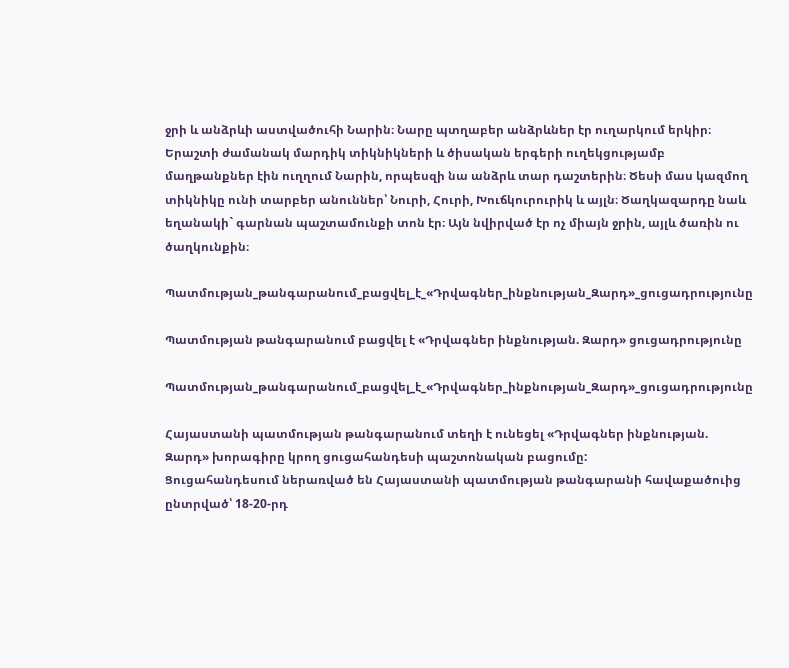ջրի և անձրևի աստվածուհի Նարին։ Նարը պտղաբեր անձրևներ էր ուղարկում երկիր։ Երաշտի ժամանակ մարդիկ տիկնիկների և ծիսական երգերի ուղեկցությամբ մաղթանքներ էին ուղղում Նարին, որպեսզի նա անձրև տար դաշտերին։ Ծեսի մաս կազմող տիկնիկը ունի տարբեր անուններ՝ Նուրի, Հուրի, Խուճկուրուրիկ և այլն։ Ծաղկազարդը նաև եղանակի` գարնան պաշտամունքի տոն էր։ Այն նվիրված էր ոչ միայն ջրին, այլև ծառին ու ծաղկունքին։

Պատմության_թանգարանում_բացվել_է_«Դրվագներ_ինքնության_Զարդ»_ցուցադրությունը

Պատմության թանգարանում բացվել է «Դրվագներ ինքնության. Զարդ» ցուցադրությունը

Պատմության_թանգարանում_բացվել_է_«Դրվագներ_ինքնության_Զարդ»_ցուցադրությունը

Հայաստանի պատմության թանգարանում տեղի է ունեցել «Դրվագներ ինքնության. Զարդ» խորագիրը կրող ցուցահանդեսի պաշտոնական բացումը:
Ցուցահանդեսում ներառված են Հայաստանի պատմության թանգարանի հավաքածուից ընտրված՝ 18-20-րդ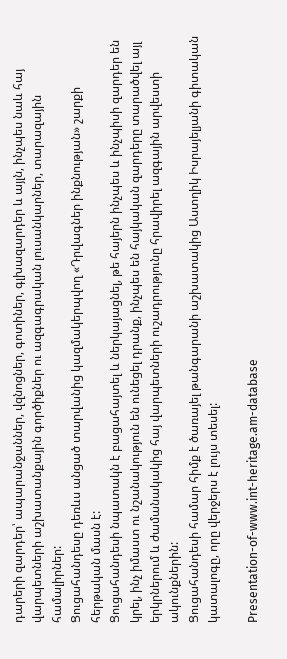դարերի զարդեր՝ ապարանջաններ, վզնոցներ, գոտիներ, գլխազարդեր և այլն, ինչպես նաև հայ վարպետների աշխատանքային գործիքներ ու ազգագրական լուսանկարներ, տարազային համալիրներ:
Ցուցահանդեսը դեռևս անցած տարվանից կազմակերպվող «Դրվագներ ինքնության» շարքի հերթական մասն է:
Ցուցահանդեսի նպատակն է բացահայտել և ներկայացնել, թե հայերն ինչպես և ինչպիսի զարդեր են կրել, ինչ իմաստ ու նշանակություն են ունեցել դրանք, ինչպես են հայկական զարդերը տարածվել այլ երկրներում և ժամանակակից հայ վարպետների ուշադրությունը հրավիրել ազգային արվեստի ակունքներին:
Ցուցահանդեսի համար հիմք է ծառայել թանգարանի աշխատակից Աստղիկ Իսրայելյանի գիտական կատալոգը, որը վերջերս է լույս տեսել:

Presentation-of-www.int-heritage.am-database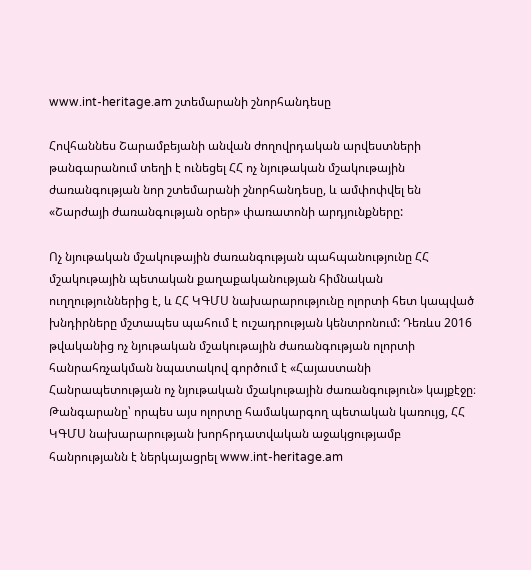www.int-heritage.am շտեմարանի շնորհանդեսը

Հովհաննես Շարամբեյանի անվան ժողովրդական արվեստների թանգարանում տեղի է ունեցել ՀՀ ոչ նյութական մշակութային ժառանգության նոր շտեմարանի շնորհանդեսը, և ամփոփվել են «Շարժայի ժառանգության օրեր» փառատոնի արդյունքները:

Ոչ նյութական մշակութային ժառանգության պահպանությունը ՀՀ մշակութային պետական քաղաքականության հիմնական ուղղություններից է, և ՀՀ ԿԳՄՍ նախարարությունը ոլորտի հետ կապված խնդիրները մշտապես պահում է ուշադրության կենտրոնում: Դեռևս 2016 թվականից ոչ նյութական մշակութային ժառանգության ոլորտի հանրահռչակման նպատակով գործում է «Հայաստանի Հանրապետության ոչ նյութական մշակութային ժառանգություն» կայքէջը։ Թանգարանը՝ որպես այս ոլորտը համակարգող պետական կառույց, ՀՀ ԿԳՄՍ նախարարության խորհրդատվական աջակցությամբ հանրությանն է ներկայացրել www.int-heritage.am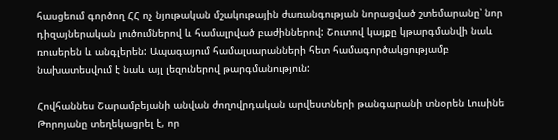հասցեում գործող ՀՀ ոչ նյութական մշակութային ժառանգության նորացված շտեմարանը՝ նոր դիզայներական լուծումներով և համալրված բաժիններով: Շուտով կայքը կթարգմանվի նաև ռուսերեն և անգլերեն: Ապագայում համալսարանների հետ համագործակցությամբ նախատեսվում է նաև այլ լեզուներով թարգմանություն:

Հովհաննես Շարամբեյանի անվան ժողովրդական արվեստների թանգարանի տնօրեն Լուսինե Թորոյանը տեղեկացրել է, որ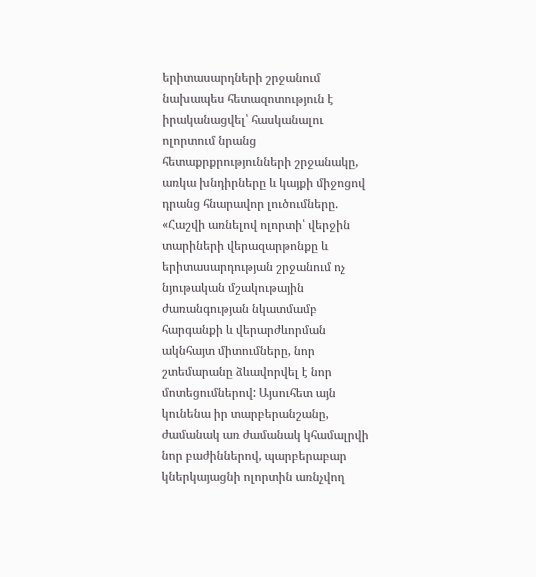երիտասարդների շրջանում նախապես հետազոտություն է իրականացվել՝ հասկանալու ոլորտում նրանց հետաքրքրությունների շրջանակը, առկա խնդիրները և կայքի միջոցով դրանց հնարավոր լուծումները. «Հաշվի առնելով ոլորտի՝ վերջին տարիների վերազարթոնքը և երիտասարդության շրջանում ոչ նյութական մշակութային ժառանգության նկատմամբ հարգանքի և վերարժևորման ակնհայտ միտումները, նոր շտեմարանը ձևավորվել է նոր մոտեցումներով: Այսուհետ այն կունենա իր տարբերանշանը, ժամանակ առ ժամանակ կհամալրվի նոր բաժիններով, պարբերաբար կներկայացնի ոլորտին առնչվող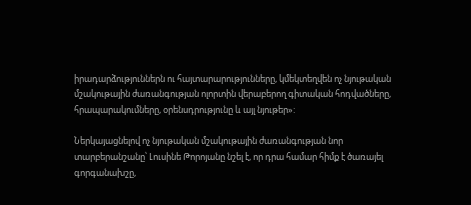իրադարձություններն ու հայտարարությունները, կմեկտեղվեն ոչ նյութական մշակութային ժառանգության ոլորտին վերաբերող գիտական հոդվածները, հրապարակումները, օրենսդրությունը և այլ նյութեր»:

Ներկայացնելով ոչ նյութական մշակութային ժառանգության նոր տարբերանշանը՝ Լուսինե Թորոյանը նշել է, որ դրա համար հիմք է ծառայել գորգանախշը,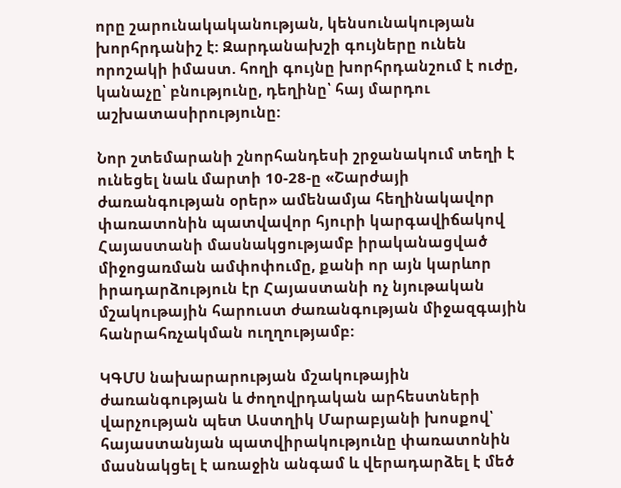որը շարունակականության, կենսունակության խորհրդանիշ է: Զարդանախշի գույները ունեն որոշակի իմաստ. հողի գույնը խորհրդանշում է ուժը, կանաչը՝ բնությունը, դեղինը՝ հայ մարդու աշխատասիրությունը:

Նոր շտեմարանի շնորհանդեսի շրջանակում տեղի է ունեցել նաև մարտի 10-28-ը «Շարժայի ժառանգության օրեր» ամենամյա հեղինակավոր փառատոնին պատվավոր հյուրի կարգավիճակով Հայաստանի մասնակցությամբ իրականացված միջոցառման ամփոփումը, քանի որ այն կարևոր իրադարձություն էր Հայաստանի ոչ նյութական մշակութային հարուստ ժառանգության միջազգային հանրահռչակման ուղղությամբ:

ԿԳՄՍ նախարարության մշակութային ժառանգության և ժողովրդական արհեստների վարչության պետ Աստղիկ Մարաբյանի խոսքով՝ հայաստանյան պատվիրակությունը փառատոնին մասնակցել է առաջին անգամ և վերադարձել է մեծ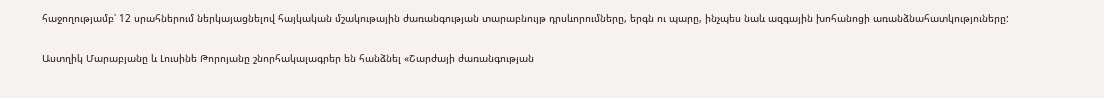հաջողությամբ՝ 12 սրահներում ներկայացնելով հայկական մշակութային ժառանգության տարաբնույթ դրսևորումները, երգն ու պարը, ինչպես նաև ազգային խոհանոցի առանձնահատկություները:

Աստղիկ Մարաբյանը և Լուսինե Թորոյանը շնորհակալագրեր են հանձնել «Շարժայի ժառանգության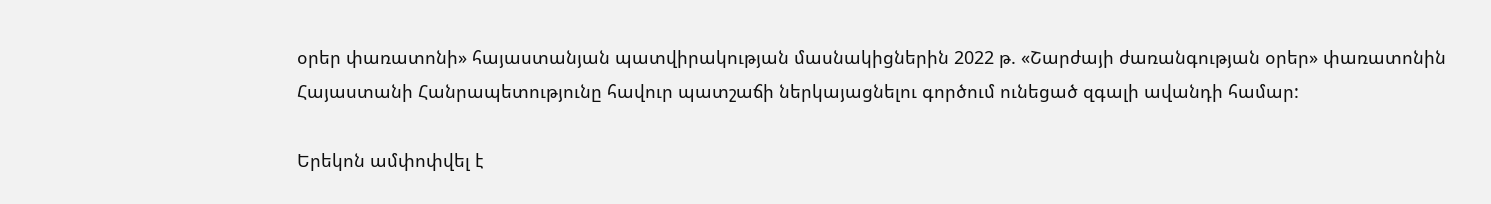օրեր փառատոնի» հայաստանյան պատվիրակության մասնակիցներին 2022 թ. «Շարժայի ժառանգության օրեր» փառատոնին Հայաստանի Հանրապետությունը հավուր պատշաճի ներկայացնելու գործում ունեցած զգալի ավանդի համար:

Երեկոն ամփոփվել է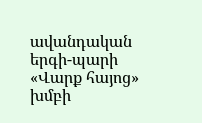ավանդական երգի-պարի «Վարք հայոց» խմբի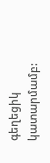գեղեցիկ կատարմամբ: